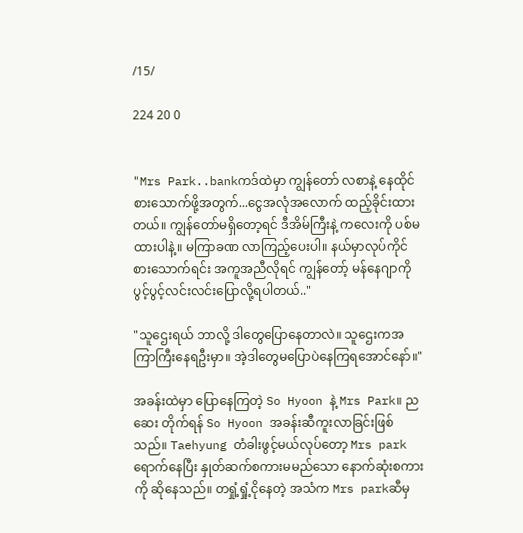/15/

224 20 0


"Mrs Park..bankကဒ်ထဲမှာ ကျွန်တော် လစာနဲ့ နေထိုင်စားသောက်ဖို့အတွက်...ငွေအလုံအလောက် ထည့်ခိုင်းထားတယ်။ ကျွန်တော်မရှိတော့ရင် ဒီအိမ်ကြီးနဲ့ ကလေးကို ပစ်မထားပါနဲ့။ မကြာခဏ လာကြည့်ပေးပါ။ နယ်မှာလုပ်ကိုင်စားသောက်ရင်း အကူအညီလိုရင် ကျွန်တော့် မန်နေဂျာကို ပွင့်ပွင့်လင်းလင်းပြောလို့ရပါတယ်.."

"သူဌေးရယ် ဘာလို့ ဒါတွေပြောနေတာလဲ။ သူဌေးကအကြာကြီးနေရဦးမှာ။ အဲ့ဒါတွေမပြောပဲနေကြရအောင်နော်။"

အခန်းထဲမှာ ပြောနေကြတဲ့ So Hyoon နဲ့ Mrs Park။ ညဆေး တိုက်ရန် So Hyoon အခန်းဆီကူးလာခြင်းဖြစ်သည်။ Taehyung တံခါးဖွင့်မယ်လုပ်တော့ Mrs parkရောက်နေပြီး နှုတ်ဆက်စကားမမည်သော နောက်ဆုံးစကားကို ဆိုနေသည်။ တရှုံ့ရှုံ့ငိုနေတဲ့ အသံက Mrs parkဆီမှ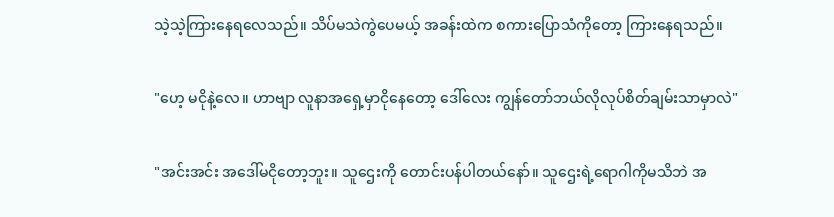သဲ့သဲ့ကြားနေရလေသည်။ သိပ်မသဲကွဲပေမယ့် အခန်းထဲက စကားပြောသံကိုတော့ ကြားနေရသည်။

"ဟေ့ မငိုနဲ့လေ။ ဟာဗျာ လူနာအရှေ့မှာငိုနေတော့ ဒေါ်လေး ကျွန်တော်ဘယ်လိုလုပ်စိတ်ချမ်းသာမှာလဲ"

"အင်းအင်း အဒေါ်မငိုတော့ဘူး။ သူဌေးကို တောင်းပန်ပါတယ်နော်။ သူဌေးရဲ့ရောဂါကိုမသိဘဲ အ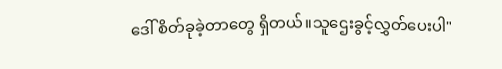ဒေါ် စိတ်ခုခဲ့တာတွေ ရှိတယ်။သူဌေးခွင့်လွှတ်ပေးပါ"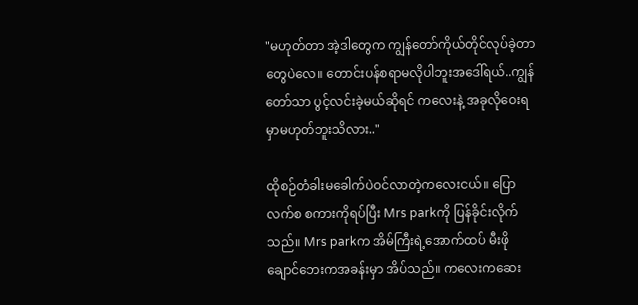"မဟုတ်တာ အဲ့ဒါတွေက ကျွန်တော်ကိုယ်တိုင်လုပ်ခဲ့တာတွေပဲလေ။ တောင်းပန်စရာမလိုပါဘူးအဒေါ်ရယ်..ကျွန်တော်သာ ပွင့်လင်းခဲ့မယ်ဆိုရင် ကလေးနဲ့ အခုလိုဝေးရမှာမဟုတ်ဘူးသိလား.."

ထိုစဉ်တံခါးမခေါက်ပဲဝင်လာတဲ့ကလေးငယ်။ ပြောလက်စ စကားကိုရပ်ပြီး Mrs parkကို ပြန်ခိုင်းလိုက်သည်။ Mrs parkက အိမ်ကြီးရဲ့အောက်ထပ် မီးဖိုချောင်ဘေးကအခန်းမှာ အိပ်သည်။ ကလေးကဆေး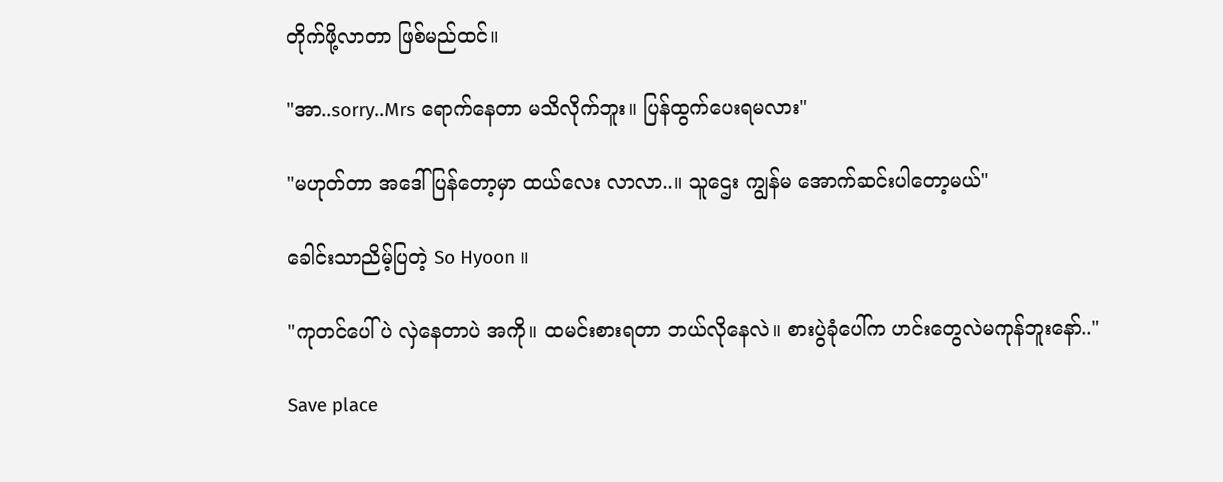တိုက်ဖို့လာတာ ဖြစ်မည်ထင်။

"အာ..sorry..Mrs ရောက်နေတာ မသိလိုက်ဘူး။ ပြန်ထွက်ပေးရမလား"

"မဟုတ်တာ အဒေါ်ပြန်တော့မှာ ထယ်လေး လာလာ..။ သူဌေး ကျွန်မ အောက်ဆင်းပါတော့မယ်"

ခေါင်းသာညိမ့်ပြတဲ့ So Hyoon ။

"ကုတင်ပေါ်ပဲ လှဲနေတာပဲ အကို။ ထမင်းစားရတာ ဘယ်လိုနေလဲ။ စားပွဲခုံပေါ်က ဟင်းတွေလဲမကုန်ဘူးနော်.."

Save place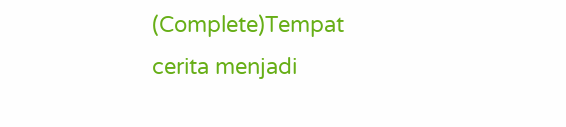(Complete)Tempat cerita menjadi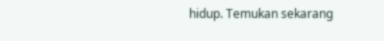hidup. Temukan sekarang